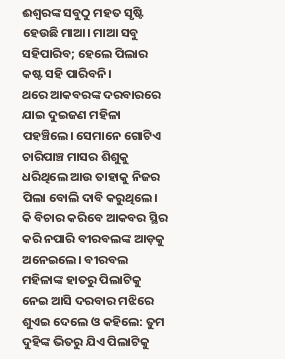ଈଶ୍ୱରଙ୍କ ସବୁଠୁ ମହତ ସୃଷ୍ଟି ହେଉଛି ମାଆ। ମାଆ ସବୁ ସହିପାରିବ; ହେଲେ ପିଲାର କଷ୍ଟ ସହି ପାରିବନି।
ଥରେ ଆକବରଙ୍କ ଦରବାରରେ ଯାଇ ଦୁଇଜଣ ମହିଳା ପହଞ୍ଚିଲେ। ସେମାନେ ଗୋଟିଏ ଚାରିପାଞ୍ଚ ମାସର ଶିଶୁକୁ ଧରିଥିଲେ ଆଉ ତାହାକୁ ନିଜର ପିଲା ବୋଲି ଦାବି କରୁଥିଲେ। କି ବିଚାର କରିବେ ଆକବର ସ୍ଥିର କରି ନପାରି ବୀରବଲଙ୍କ ଆଡ଼କୁ ଅନେଇଲେ। ବୀରବଲ ମହିଳାଙ୍କ ହାତରୁ ପିଲାଟିକୁ ନେଇ ଆସି ଦରବାର ମଝିରେ ଶୁଏଇ ଦେଲେ ଓ କହିଲେ: ତୁମ ଦୁହିଙ୍କ ଭିତରୁ ଯିଏ ପିଲାଟିକୁ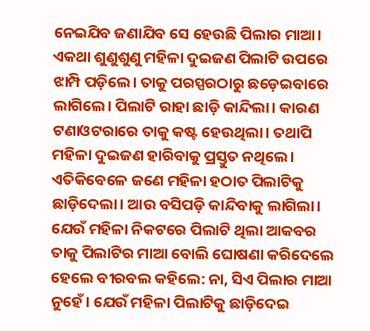ନେଇଯିବ ଜଣାଯିବ ସେ ହେଉଛି ପିଲାର ମାଆ। ଏକଥା ଶୁଣୁଶୁଣୁ ମହିଳା ଦୁଇଜଣ ପିଲାଟି ଉପରେ ଝାମ୍ପି ପଡ଼ିଲେ। ତାକୁ ପରସ୍ପରଠାରୁ ଛଡ଼େଇବାରେ ଲାଗିଲେ। ପିଲାଟି ରାହା ଛାଡ଼ି କାନ୍ଦିଲା। କାରଣ ଟଣାଓଟରାରେ ତାକୁ କଷ୍ଟ ହେଉଥିଲା। ତଥାପି ମହିଳା ଦୁଇଜଣ ହାରିବାକୁ ପ୍ରସ୍ତୁତ ନଥିଲେ। ଏତିକିବେଳେ ଜଣେ ମହିଳା ହଠାତ ପିଲାଟିକୁ ଛାଡ଼ିଦେଲା। ଆଉ ବସିପଡ଼ି କାନ୍ଦିବାକୁ ଲାଗିଲା। ଯେଉଁ ମହିଳା ନିକଟରେ ପିଲାଟି ଥିଲା ଆକବର ତାକୁ ପିଲାଟିର ମାଆ ବୋଲି ଘୋଷଣା କରିଦେଲେ ହେଲେ ବୀରବଲ କହିଲେ: ନା, ସିଏ ପିଲାର ମାଆ ନୁହେଁ। ଯେଉଁ ମହିଳା ପିଲାଟିକୁ ଛାଡ଼ିଦେଇ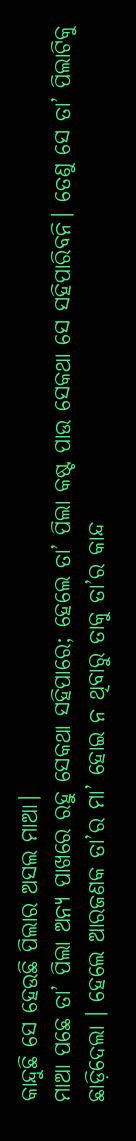କାନ୍ଦୁଛି ସେ ହେଉଛି ପିଲାର ଅସଲ ମାଆ।
ମାଆ ପଛେ ତା’ ପିଲା ଅନ୍ୟ ପାଖରେ ରହୁ ସେକଥା ସହିପାରେ; ହେଲେ ତା’ ପିଲା କଷ୍ଟ ପାଉ ସେକଥା ସେ ସହିପାରିବନି। ତେଣୁ ସେ ତା’ ପିଲାଟିକୁ ଛାଡ଼ିଦେଲା । ହେଲେ ଆରଜଣକ ତା’ର ମା’ ହୋଇ ନ ଥିବାରୁ ତାକୁ ତା’ର କାନ୍ଦ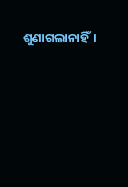ଶୁଣାଗଲାନାହିଁ।